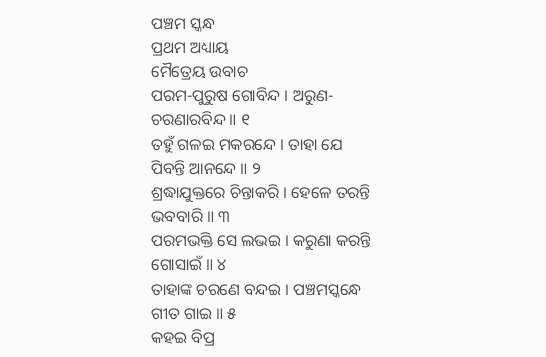ପଞ୍ଚମ ସ୍କନ୍ଧ
ପ୍ରଥମ ଅଧ୍ୟାୟ
ମୈତ୍ରେୟ ଉବାଚ
ପରମ-ପୁରୁଷ ଗୋବିନ୍ଦ । ଅରୁଣ-ଚରଣାରବିନ୍ଦ ॥ ୧
ତହୁଁ ଗଳଇ ମକରନ୍ଦେ । ତାହା ଯେ ପିବନ୍ତି ଆନନ୍ଦେ ॥ ୨
ଶ୍ରଦ୍ଧାଯୁକ୍ତରେ ଚିନ୍ତାକରି । ହେଳେ ତରନ୍ତି ଭବବାରି ॥ ୩
ପରମଭକ୍ତି ସେ ଲଭଇ । କରୁଣା କରନ୍ତି ଗୋସାଇଁ ॥ ୪
ତାହାଙ୍କ ଚରଣେ ବନ୍ଦଇ । ପଞ୍ଚମସ୍କନ୍ଧେ ଗୀତ ଗାଇ ॥ ୫
କହଇ ବିପ୍ର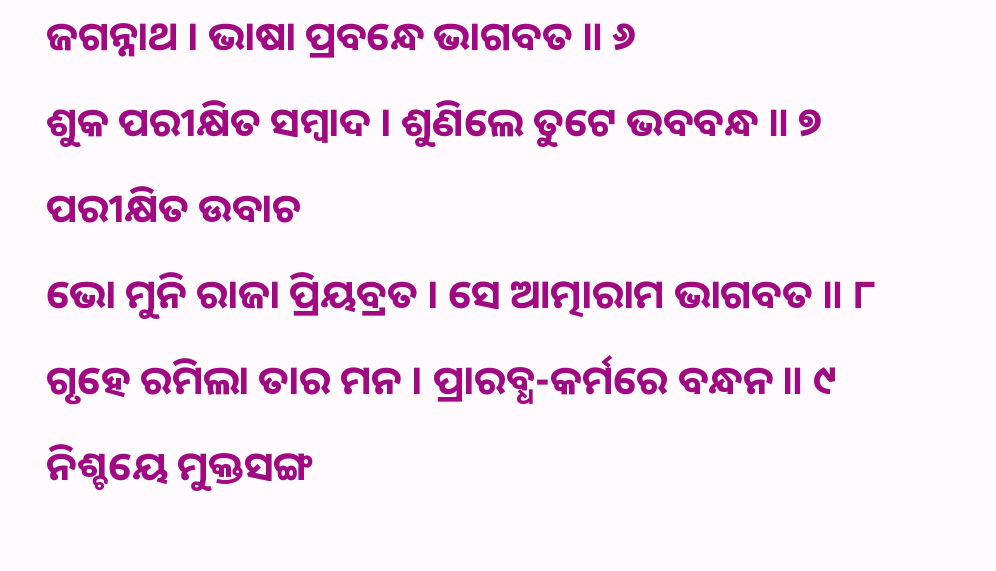ଜଗନ୍ନାଥ । ଭାଷା ପ୍ରବନ୍ଧେ ଭାଗବତ ॥ ୬
ଶୁକ ପରୀକ୍ଷିତ ସମ୍ବାଦ । ଶୁଣିଲେ ତୁଟେ ଭବବନ୍ଧ ॥ ୭
ପରୀକ୍ଷିତ ଉବାଚ
ଭୋ ମୁନି ରାଜା ପ୍ରିୟବ୍ରତ । ସେ ଆତ୍ମାରାମ ଭାଗବତ ॥ ୮
ଗୃହେ ରମିଲା ତାର ମନ । ପ୍ରାରବ୍ଧ-କର୍ମରେ ବନ୍ଧନ ॥ ୯
ନିଶ୍ଚୟେ ମୁକ୍ତସଙ୍ଗ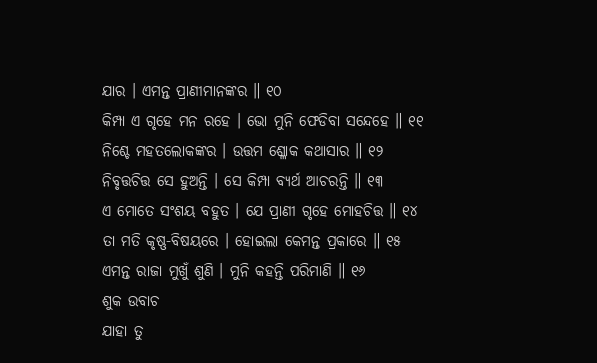ଯାର । ଏମନ୍ତ ପ୍ରାଣୀମାନଙ୍କର ॥ ୧୦
କିମ୍ପା ଏ ଗୃହେ ମନ ରହେ । ଭୋ ମୁନି ଫେଡିବା ସନ୍ଦେହେ ॥ ୧୧
ନିଶ୍ଚେ ମହତଲୋକଙ୍କର । ଉତ୍ତମ ଶ୍ଳୋକ କଥାସାର ॥ ୧୨
ନିବୃତ୍ତଚିତ୍ତ ସେ ହୁଅନ୍ତି । ସେ କିମ୍ପା ବ୍ୟର୍ଥ ଆଚରନ୍ତି ॥ ୧୩
ଏ ମୋତେ ସଂଶୟ ବହୁତ । ଯେ ପ୍ରାଣୀ ଗୃହେ ମୋହଚିତ୍ତ ॥ ୧୪
ତା ମତି କୃଷ୍ଣ-ବିଷୟରେ । ହୋଇଲା କେମନ୍ତ ପ୍ରକାରେ ॥ ୧୫
ଏମନ୍ତ ରାଜା ମୁଖୁଁ ଶୁଣି । ମୁନି କହନ୍ତି ପରିମାଣି ॥ ୧୬
ଶୁକ ଉବାଚ
ଯାହା ତୁ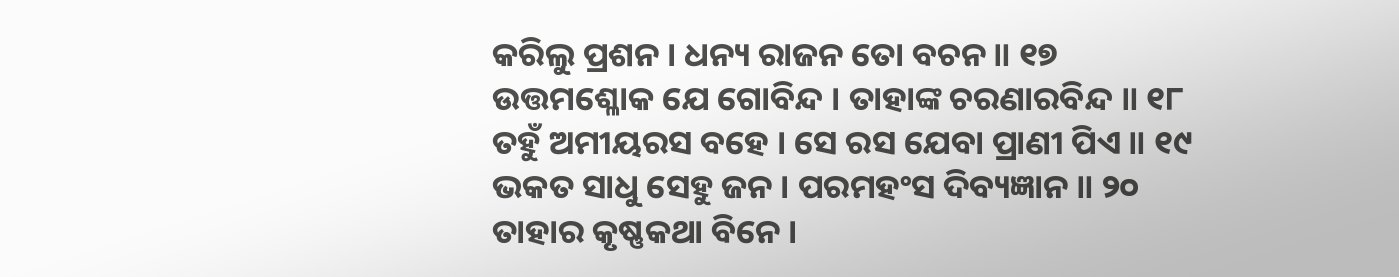କରିଲୁ ପ୍ରଶନ । ଧନ୍ୟ ରାଜନ ତୋ ବଚନ ॥ ୧୭
ଉତ୍ତମଶ୍ଳୋକ ଯେ ଗୋବିନ୍ଦ । ତାହାଙ୍କ ଚରଣାରବିନ୍ଦ ॥ ୧୮
ତହୁଁ ଅମୀୟରସ ବହେ । ସେ ରସ ଯେବା ପ୍ରାଣୀ ପିଏ ॥ ୧୯
ଭକତ ସାଧୁ ସେହୁ ଜନ । ପରମହଂସ ଦିବ୍ୟଜ୍ଞାନ ॥ ୨୦
ତାହାର କୃଷ୍ଣକଥା ବିନେ ।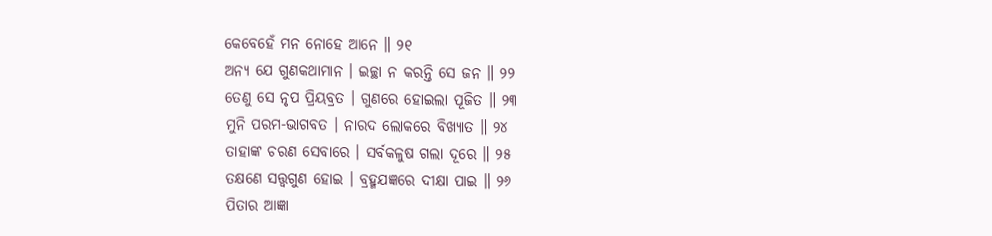କେବେହେଁ ମନ ନୋହେ ଆନେ ॥ ୨୧
ଅନ୍ୟ ଯେ ଗୁଣକଥାମାନ । ଇଚ୍ଛା ନ କରନ୍ତି ସେ ଜନ ॥ ୨୨
ତେଣୁ ସେ ନୃପ ପ୍ରିୟବ୍ରତ । ଗୁଣରେ ହୋଇଲା ପୂଜିତ ॥ ୨୩
ମୁନି ପରମ-ଭାଗବତ । ନାରଦ ଲୋକରେ ବିଖ୍ୟାତ ॥ ୨୪
ତାହାଙ୍କ ଚରଣ ସେବାରେ । ସର୍ବକଳୁଷ ଗଲା ଦୂରେ ॥ ୨୫
ତକ୍ଷଣେ ସତ୍ତ୍ୱଗୁଣ ହୋଇ । ବ୍ରହ୍ମଯଜ୍ଞରେ ଦୀକ୍ଷା ପାଇ ॥ ୨୬
ପିତାର ଆଜ୍ଞା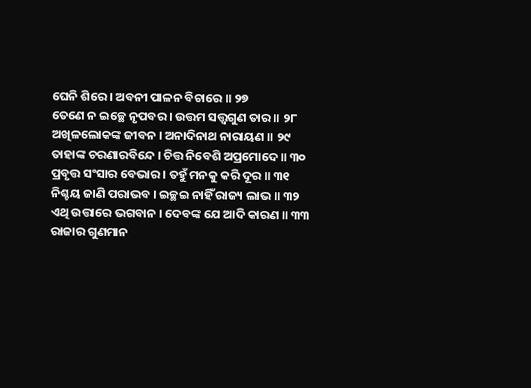ଘେନି ଶିରେ । ଅବନୀ ପାଳନ ବିଚାରେ ॥ ୨୭
ତେଣେ ନ ଇଚ୍ଛେ ନୃପବର । ଉତ୍ତମ ସତ୍ତ୍ୱଗୁଣ ତାର ॥ ୨୮
ଅଖିଳଲୋକଙ୍କ ଜୀବନ । ଅନାଦିନାଥ ନାରାୟଣ ॥ ୨୯
ତାହାଙ୍କ ଚରଣାରବିନ୍ଦେ । ଚିତ୍ତ ନିବେଶି ଅପ୍ରମୋଦେ ॥ ୩୦
ପ୍ରବୃତ୍ତ ସଂସାର ବେଭାର । ତହୁଁ ମନକୁ କରି ଦୂର ॥ ୩୧
ନିଶ୍ଚୟ ଜାଣି ପରାଭବ । ଇଚ୍ଛଇ ନାହିଁ ରାଜ୍ୟ ଲାଭ ॥ ୩୨
ଏଥି ଉତ୍ତାରେ ଭଗବାନ । ଦେବଙ୍କ ଯେ ଆଦି କାରଣ ॥ ୩୩
ରାଜାର ଗୁଣମାନ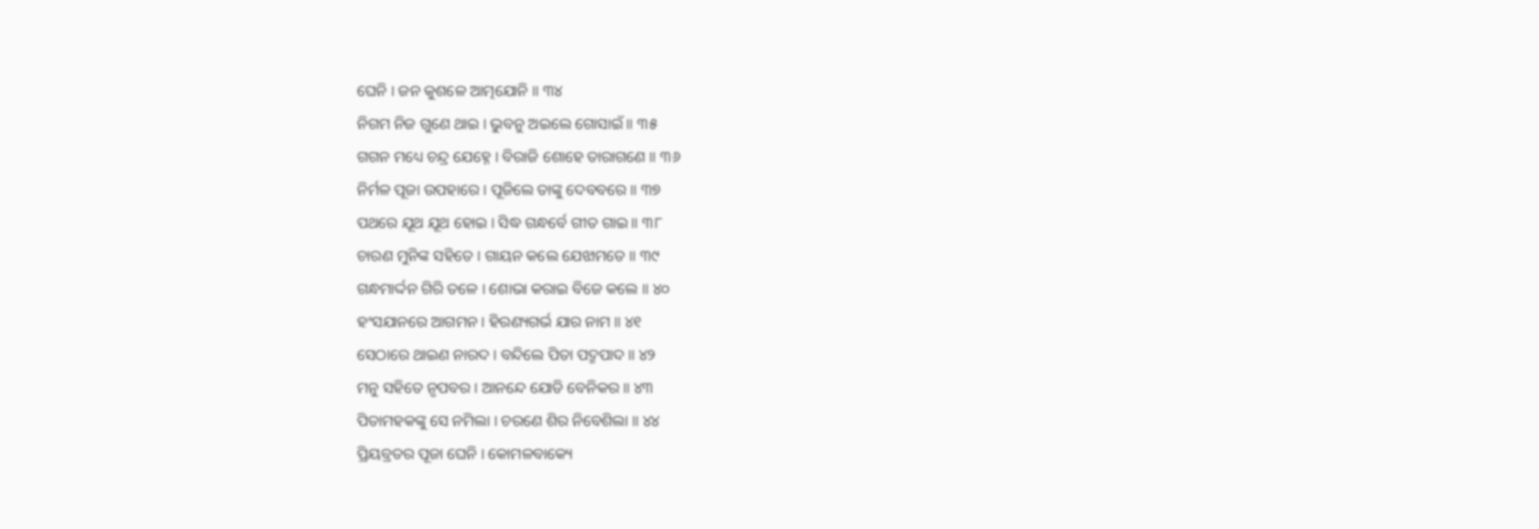ଘେନି । ଜନ କୁଶଳେ ଆତ୍ମଯୋନି ॥ ୩୪
ନିଗମ ନିଜ ଗୁଣେ ଥାଇ । ଭୁବନୁ ଅଇଲେ ଗୋସାଇଁ ॥ ୩୫
ଗଗନ ମଧ୍ୟେ ଚନ୍ଦ୍ର ଯେହ୍ନେ । ବିରାଜି ଶୋହେ ତାରାଗଣେ ॥ ୩୬
ନିର୍ମଳ ପୂଜା ଉପହାରେ । ପୂଜିଲେ ତାଙ୍କୁ ଦେବବରେ ॥ ୩୭
ପଥରେ ଯୂଥ ଯୂଥ ହୋଇ । ସିଦ୍ଧ ଗନ୍ଧର୍ବେ ଗୀତ ଗାଇ ॥ ୩୮
ଚାରଣ ମୁନିଙ୍କ ସହିତେ । ଗାୟନ କଲେ ଯେଝାମତେ ॥ ୩୯
ଗନ୍ଧମାର୍ଦ୍ଦନ ଗିରି ତଳେ । ଶୋଭା କରାଇ ବିଜେ କଲେ ॥ ୪୦
ହଂସଯାନରେ ଆଗମନ । ହିରଣ୍ୟଗର୍ଭ ଯାର ନାମ ॥ ୪୧
ସେଠାରେ ଥାଇଣ ନାରଦ । ବନ୍ଦିଲେ ପିତା ପଦ୍ମପାଦ ॥ ୪୨
ମନୁ ସହିତେ ନୃପବର । ଆନନ୍ଦେ ଯୋଡି ବେନିକର ॥ ୪୩
ପିତାମହକଙ୍କୁ ସେ ନମିଲା । ଚରଣେ ଶିର ନିବେଶିଲା ॥ ୪୪
ପ୍ରିୟବ୍ରତର ପୂଜା ଘେନି । କୋମଳବାକ୍ୟେ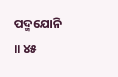ପଦ୍ମଯୋନି ॥ ୪୫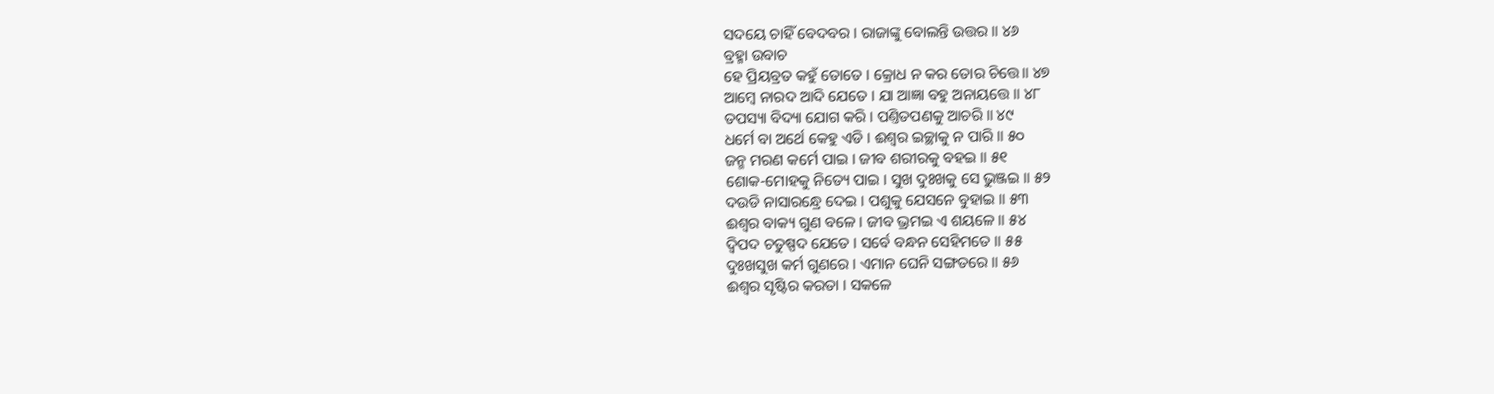ସଦୟେ ଚାହିଁ ବେଦବର । ରାଜାଙ୍କୁ ବୋଲନ୍ତି ଉତ୍ତର ॥ ୪୬
ବ୍ରହ୍ମା ଉବାଚ
ହେ ପ୍ରିୟବ୍ରତ କହୁଁ ତୋତେ । କ୍ରୋଧ ନ କର ତୋର ଚିତ୍ତେ॥ ୪୭
ଆମ୍ବେ ନାରଦ ଆଦି ଯେତେ । ଯା ଆଜ୍ଞା ବହୁ ଅନାୟତ୍ତେ ॥ ୪୮
ତପସ୍ୟା ବିଦ୍ୟା ଯୋଗ କରି । ପଣ୍ତିତପଣକୁ ଆଚରି ॥ ୪୯
ଧର୍ମେ ବା ଅର୍ଥେ କେହୁ ଏଡି । ଈଶ୍ୱର ଇଚ୍ଛାକୁ ନ ପାରି ॥ ୫୦
ଜନ୍ମ ମରଣ କର୍ମେ ପାଇ । ଜୀବ ଶରୀରକୁ ବହଇ ॥ ୫୧
ଶୋକ-ମୋହକୁ ନିତ୍ୟେ ପାଇ । ସୁଖ ଦୁଃଖକୁ ସେ ଭୁଞ୍ଜଇ ॥ ୫୨
ଦଉଡି ନାସାରନ୍ଧ୍ରେ ଦେଇ । ପଶୁକୁ ଯେସନେ ବୁହାଇ ॥ ୫୩
ଈଶ୍ୱର ବାକ୍ୟ ଗୁଣ ବଳେ । ଜୀବ ଭ୍ରମଇ ଏ ଶୟଳେ ॥ ୫୪
ଦ୍ୱିପଦ ଚତୁଷ୍ପଦ ଯେତେ । ସର୍ବେ ବନ୍ଧନ ସେହିମତେ ॥ ୫୫
ଦୁଃଖସୁଖ କର୍ମ ଗୁଣରେ । ଏମାନ ଘେନି ସଙ୍ଗତରେ ॥ ୫୬
ଈଶ୍ୱର ସୃଷ୍ଟିର କରତା । ସକଳେ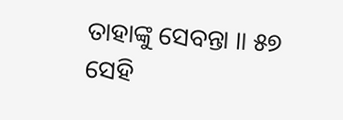ତାହାଙ୍କୁ ସେବନ୍ତା ॥ ୫୭
ସେହି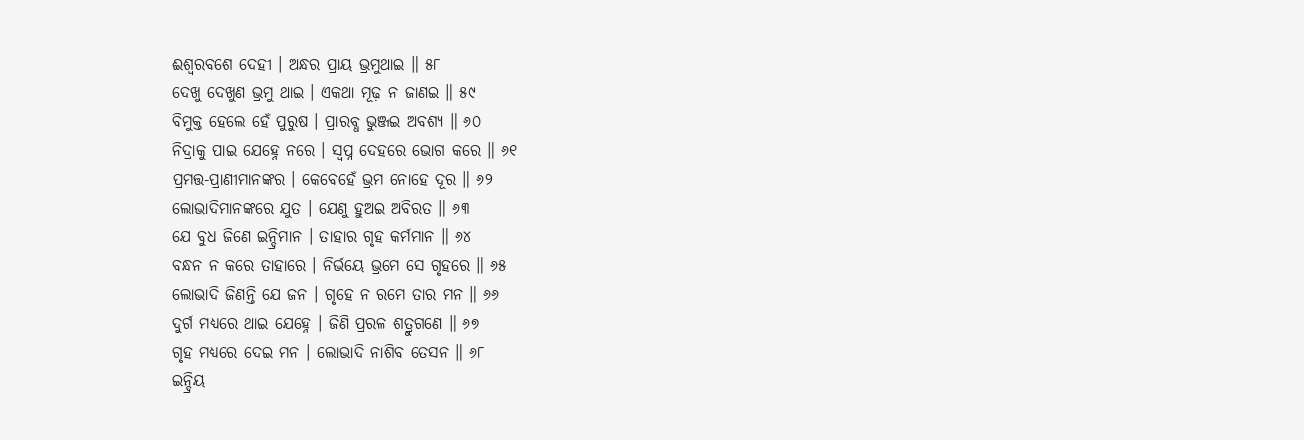ଈଶ୍ୱରବଶେ ଦେହୀ । ଅନ୍ଧର ପ୍ରାୟ ଭ୍ରମୁଥାଇ ॥ ୫୮
ଦେଖୁ ଦେଖୁଣ ଭ୍ରମୁ ଥାଇ । ଏକଥା ମୂଢ଼ ନ ଜାଣଇ ॥ ୫୯
ବିମୁକ୍ତ ହେଲେ ହେଁ ପୁରୁଷ । ପ୍ରାରବ୍ଧ ଭୁଞ୍ଜଇ ଅବଶ୍ୟ ॥ ୬୦
ନିଦ୍ରାକୁ ପାଇ ଯେହ୍ନେ ନରେ । ସ୍ୱପ୍ନ ଦେହରେ ଭୋଗ କରେ ॥ ୬୧
ପ୍ରମତ୍ତ-ପ୍ରାଣୀମାନଙ୍କର । କେବେହେଁ ଭ୍ରମ ନୋହେ ଦୂର ॥ ୬୨
ଲୋଭାଦିମାନଙ୍କରେ ଯୁତ । ଯେଣୁ ହୁଅଇ ଅବିରତ ॥ ୬୩
ଯେ ବୁଧ ଜିଣେ ଇନ୍ଦ୍ରିମାନ । ତାହାର ଗୃହ କର୍ମମାନ ॥ ୬୪
ବନ୍ଧନ ନ କରେ ତାହାରେ । ନିର୍ଭୟେ ଭ୍ରମେ ସେ ଗୃହରେ ॥ ୬୫
ଲୋଭାଦି ଜିଣନ୍ତି ଯେ ଜନ । ଗୃହେ ନ ରମେ ତାର ମନ ॥ ୬୬
ଦୁର୍ଗ ମଧ୍ୟରେ ଥାଇ ଯେହ୍ନେ । ଜିଣି ପ୍ରରଳ ଶତ୍ରୁଗଣେ ॥ ୬୭
ଗୃହ ମଧ୍ୟରେ ଦେଇ ମନ । ଲୋଭାଦି ନାଶିବ ତେସନ ॥ ୬୮
ଇନ୍ଦ୍ରିୟ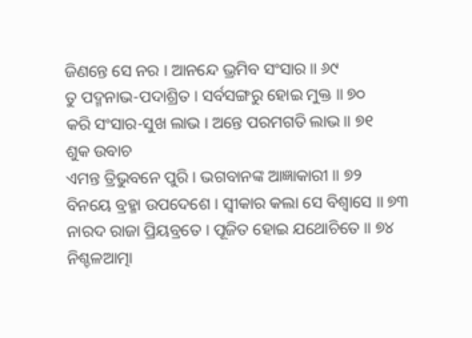ଜିଣନ୍ତେ ସେ ନର । ଆନନ୍ଦେ ଭ୍ରମିବ ସଂସାର ॥ ୬୯
ତୁ ପଦ୍ମନାଭ-ପଦାଶ୍ରିତ । ସର୍ବସଙ୍ଗରୁ ହୋଇ ମୁକ୍ତ ॥ ୭୦
କରି ସଂସାର-ସୁଖ ଲାଭ । ଅନ୍ତେ ପରମଗତି ଲାଭ ॥ ୭୧
ଶୁକ ଉବାଚ
ଏମନ୍ତ ତ୍ରିଭୁବନେ ପୁରି । ଭଗବାନଙ୍କ ଆଜ୍ଞାକାରୀ ॥ ୭୨
ବିନୟେ ବ୍ରହ୍ମା ଉପଦେଶେ । ସ୍ୱୀକାର କଲା ସେ ବିଶ୍ୱାସେ ॥ ୭୩
ନାରଦ ରାଜା ପ୍ରିୟବ୍ରତେ । ପୂଜିତ ହୋଇ ଯଥୋଚିତେ ॥ ୭୪
ନିଶ୍ଚଳଆତ୍ମା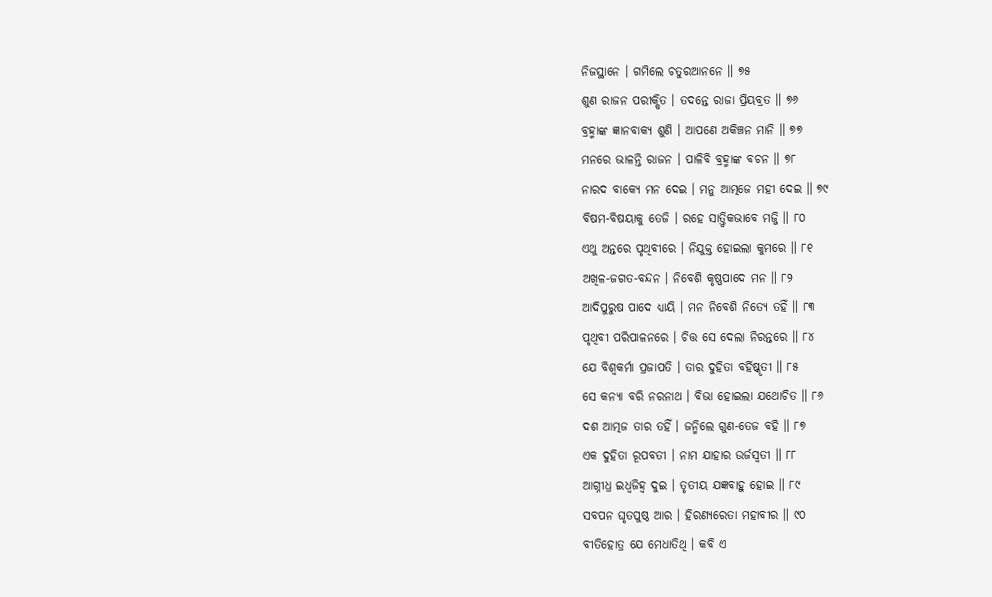ନିଜସ୍ଥାନେ । ଗମିଲେ ଚତୁରଆନନେ ॥ ୭୫
ଶୁଣ ରାଜନ ପରୀକ୍ଷିତ । ତଦନ୍ତେ ରାଜା ପ୍ରିୟବ୍ରତ ॥ ୭୬
ବ୍ରହ୍ମାଙ୍କ ଜ୍ଞାନବାକ୍ୟ ଶୁଣି । ଆପଣେ ଅକିଞ୍ଚନ ମାନି ॥ ୭୭
ମନରେ ଭାଳନ୍ତି ରାଜନ । ପାଳିବି ବ୍ରହ୍ମାଙ୍କ ବଚନ ॥ ୭୮
ନାରଦ ବାକ୍ୟେ ମନ ଦେଇ । ମନୁ ଆତ୍ମଜେ ମହୀ ଦେଇ ॥ ୭୯
ବିଷମ-ବିଷୟାକୁ ତେଜି । ରହେ ସାତ୍ତ୍ୱିକଭାବେ ମଜ୍ଜି ॥ ୮୦
ଏଥୁ ଅନ୍ତରେ ପୃଥିବୀରେ । ନିଯୁକ୍ତ ହୋଇଲା କୁମରେ ॥ ୮୧
ଅଖିଳ-ଜଗତ-ବନ୍ଦନ । ନିବେଶି କୃଷ୍ଣପାଦେ ମନ ॥ ୮୨
ଆଦିପୁରୁଷ ପାଦେ ଧ୍ୟାୟି । ମନ ନିବେଶି ନିତ୍ୟେ ତହିଁ ॥ ୮୩
ପୃଥିବୀ ପରିପାଳନରେ । ଚିତ୍ତ ସେ ଦେଲା ନିରନ୍ତରେ ॥ ୮୪
ଯେ ବିଶ୍ୱକର୍ମା ପ୍ରଜାପତି । ତାର ଦୁହିତା ବର୍ହିଷ୍କୃତୀ ॥ ୮୫
ସେ କନ୍ୟା ବରି ନରନାଥ । ବିଭା ହୋଇଲା ଯଥୋଚିତ ॥ ୮୬
ଦଶ ଆତ୍ମଜ ତାର ତହିଁ । ଜନ୍ମିଲେ ଗୁଣ-ତେଜ ବହି ॥ ୮୭
ଏକ ଦୁହିତା ରୂପବତୀ । ନାମ ଯାହାର ଉର୍ଜସ୍ୱତୀ ॥ ୮୮
ଆଗ୍ନୀଧ୍ର ଇଧ୍ୱଜିହ୍ୱ ଦୁଇ । ତୃତୀୟ ଯଜ୍ଞବାହୁ ହୋଇ ॥ ୮୯
ସବପନ ଘୃତପୁଷ୍ଠ ଆର । ହିରଣ୍ୟରେତା ମହାବୀର ॥ ୯୦
ବୀତିହୋତ୍ର ଯେ ମେଧାତିଥି । କବି ଏ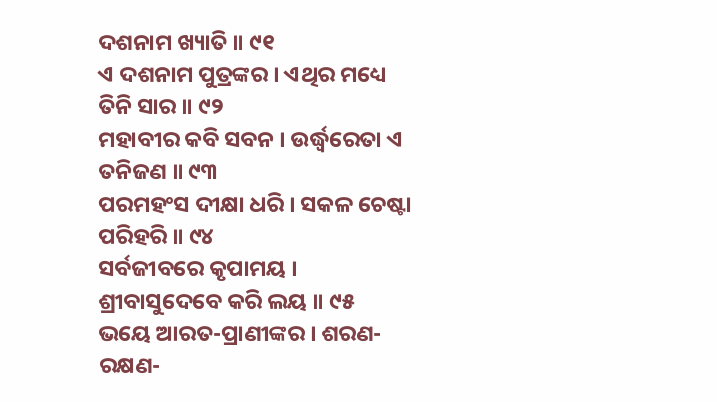ଦଶନାମ ଖ୍ୟାତି ॥ ୯୧
ଏ ଦଶନାମ ପୁତ୍ରଙ୍କର । ଏଥିର ମଧ୍ୟେ ତିନି ସାର ॥ ୯୨
ମହାବୀର କବି ସବନ । ଉର୍ଦ୍ଧ୍ୱରେତା ଏ ତନିଜଣ ॥ ୯୩
ପରମହଂସ ଦୀକ୍ଷା ଧରି । ସକଳ ଚେଷ୍ଟା ପରିହରି ॥ ୯୪
ସର୍ବଜୀବରେ କୃପାମୟ । ଶ୍ରୀବାସୁଦେବେ କରି ଲୟ ॥ ୯୫
ଭୟେ ଆରତ-ପ୍ରାଣୀଙ୍କର । ଶରଣ-ରକ୍ଷଣ-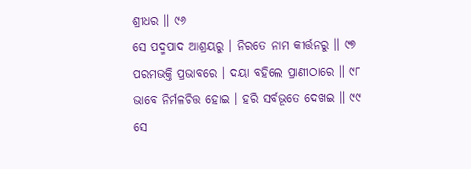ଶ୍ରୀଧର ॥ ୯୬
ସେ ପଦ୍ମପାଦ ଆଶ୍ରୟରୁ । ନିରତେ ନାମ କୀର୍ତ୍ତନରୁ ॥ ୯୭
ପରମଭକ୍ତି ପ୍ରଭାବରେ । ଦୟା ବହିଲେ ପ୍ରାଣୀଠାରେ ॥ ୯୮
ଭାବେ ନିର୍ମଳଚିତ୍ତ ହୋଇ । ହରି ସର୍ବଭୂତେ ଦେଖଇ ॥ ୯୯
ସେ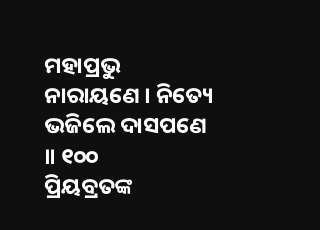ମହାପ୍ରଭୁ ନାରାୟଣେ । ନିତ୍ୟେ ଭଜିଲେ ଦାସପଣେ ॥ ୧୦୦
ପ୍ରିୟବ୍ରତଙ୍କ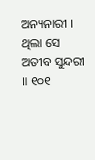ଅନ୍ୟନାରୀ । ଥିଲା ସେ ଅତୀବ ସୁନ୍ଦରୀ ॥ ୧୦୧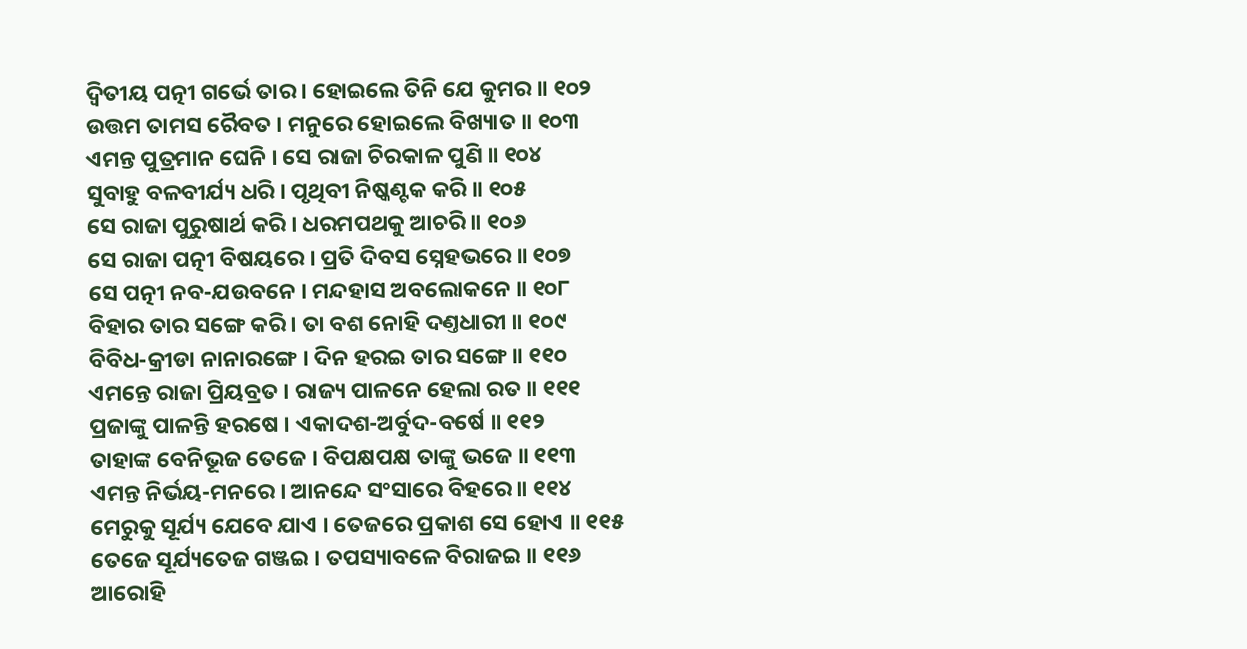ଦ୍ୱିତୀୟ ପତ୍ନୀ ଗର୍ଭେ ତାର । ହୋଇଲେ ତିନି ଯେ କୁମର ॥ ୧୦୨
ଉତ୍ତମ ତାମସ ରୈବତ । ମନୁରେ ହୋଇଲେ ବିଖ୍ୟାତ ॥ ୧୦୩
ଏମନ୍ତ ପୁତ୍ରମାନ ଘେନି । ସେ ରାଜା ଚିରକାଳ ପୁଣି ॥ ୧୦୪
ସୁବାହୁ ବଳବୀର୍ଯ୍ୟ ଧରି । ପୃଥିବୀ ନିଷ୍କଣ୍ଟକ କରି ॥ ୧୦୫
ସେ ରାଜା ପୁରୁଷାର୍ଥ କରି । ଧରମପଥକୁ ଆଚରି ॥ ୧୦୬
ସେ ରାଜା ପତ୍ନୀ ବିଷୟରେ । ପ୍ରତି ଦିବସ ସ୍ନେହଭରେ ॥ ୧୦୭
ସେ ପତ୍ନୀ ନବ-ଯଉବନେ । ମନ୍ଦହାସ ଅବଲୋକନେ ॥ ୧୦୮
ବିହାର ତାର ସଙ୍ଗେ କରି । ତା ବଶ ନୋହି ଦଣ୍ତଧାରୀ ॥ ୧୦୯
ବିବିଧ-କ୍ରୀଡା ନାନାରଙ୍ଗେ । ଦିନ ହରଇ ତାର ସଙ୍ଗେ ॥ ୧୧୦
ଏମନ୍ତେ ରାଜା ପ୍ରିୟବ୍ରତ । ରାଜ୍ୟ ପାଳନେ ହେଲା ରତ ॥ ୧୧୧
ପ୍ରଜାଙ୍କୁ ପାଳନ୍ତି ହରଷେ । ଏକାଦଶ-ଅର୍ବୁଦ-ବର୍ଷେ ॥ ୧୧୨
ତାହାଙ୍କ ବେନିଭୂଜ ତେଜେ । ବିପକ୍ଷପକ୍ଷ ତାଙ୍କୁ ଭଜେ ॥ ୧୧୩
ଏମନ୍ତ ନିର୍ଭୟ-ମନରେ । ଆନନ୍ଦେ ସଂସାରେ ବିହରେ ॥ ୧୧୪
ମେରୁକୁ ସୂର୍ଯ୍ୟ ଯେବେ ଯାଏ । ତେଜରେ ପ୍ରକାଶ ସେ ହୋଏ ॥ ୧୧୫
ତେଜେ ସୂର୍ଯ୍ୟତେଜ ଗଞ୍ଜଇ । ତପସ୍ୟାବଳେ ବିରାଜଇ ॥ ୧୧୬
ଆରୋହି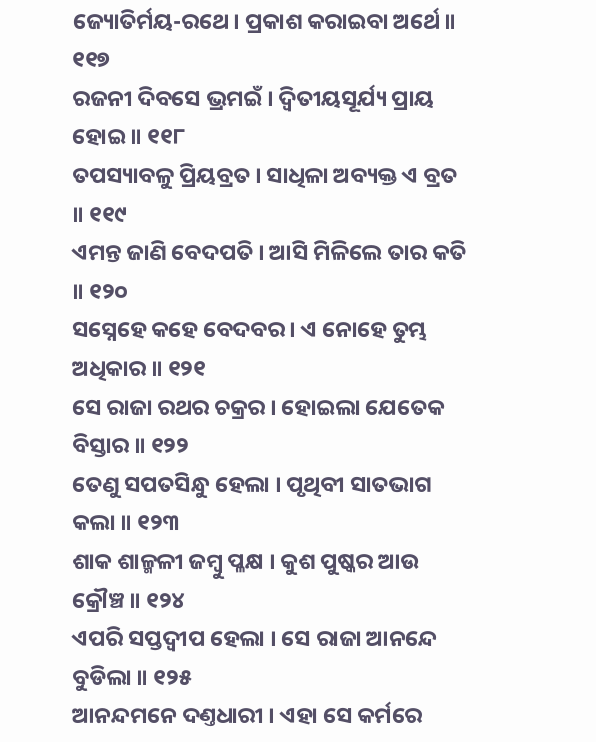ଜ୍ୟୋତିର୍ମୟ-ରଥେ । ପ୍ରକାଶ କରାଇବା ଅର୍ଥେ ॥ ୧୧୭
ରଜନୀ ଦିବସେ ଭ୍ରମଇଁ । ଦ୍ୱିତୀୟସୂର୍ଯ୍ୟ ପ୍ରାୟ ହୋଇ ॥ ୧୧୮
ତପସ୍ୟାବଳୁ ପ୍ରିୟବ୍ରତ । ସାଧିଳା ଅବ୍ୟକ୍ତ ଏ ବ୍ରତ ॥ ୧୧୯
ଏମନ୍ତ ଜାଣି ବେଦପତି । ଆସି ମିଳିଲେ ତାର କତି ॥ ୧୨୦
ସସ୍ନେହେ କହେ ବେଦବର । ଏ ନୋହେ ତୁମ୍ଭ ଅଧିକାର ॥ ୧୨୧
ସେ ରାଜା ରଥର ଚକ୍ରର । ହୋଇଲା ଯେତେକ ବିସ୍ତାର ॥ ୧୨୨
ତେଣୁ ସପତସିନ୍ଧୁ ହେଲା । ପୃଥିବୀ ସାତଭାଗ କଲା ॥ ୧୨୩
ଶାକ ଶାଳ୍ମଳୀ ଜମ୍ବୁ ପ୍ଳକ୍ଷ । କୁଶ ପୁଷ୍କର ଆଉ କ୍ରୌଞ୍ଚ ॥ ୧୨୪
ଏପରି ସପ୍ତଦ୍ୱୀପ ହେଲା । ସେ ରାଜା ଆନନ୍ଦେ ବୁଡିଲା ॥ ୧୨୫
ଆନନ୍ଦମନେ ଦଣ୍ତଧାରୀ । ଏହା ସେ କର୍ମରେ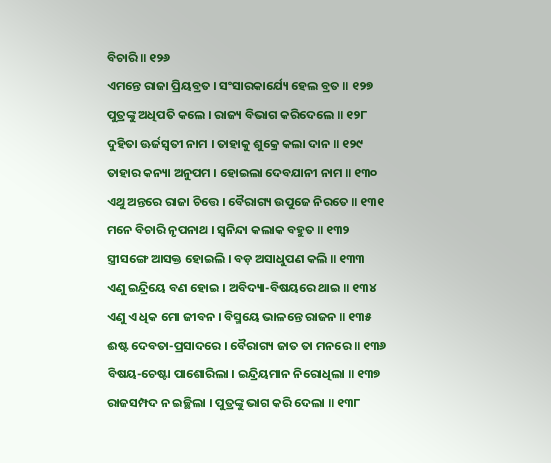ବିଚାରି ॥ ୧୨୬
ଏମନ୍ତେ ରାଜା ପ୍ରିୟବ୍ରତ । ସଂସାରକାର୍ଯ୍ୟେ ହେଲ ବ୍ରତ ॥ ୧୨୭
ପୁତ୍ରଙ୍କୁ ଅଧିପତି କଲେ । ରାଜ୍ୟ ବିଭାଗ କରିଦେଲେ ॥ ୧୨୮
ଦୁହିତା ଊର୍ଜସ୍ୱତୀ ନାମ । ତାହାକୁ ଶୁକ୍ରେ କଲା ଦାନ ॥ ୧୨୯
ତାହାର କନ୍ୟା ଅନୁପମ । ହୋଇଲା ଦେବଯାନୀ ନାମ ॥ ୧୩୦
ଏଥୁ ଅନ୍ତରେ ରାଜା ଚିତ୍ତେ । ବୈରାଗ୍ୟ ଉପୁଜେ ନିରତେ ॥ ୧୩୧
ମନେ ବିଚାରି ନୃପନାଥ । ସ୍ୱନିନ୍ଦା କଲାକ ବହୁତ ॥ ୧୩୨
ସ୍ତ୍ରୀସଙ୍ଗେ ଆସକ୍ତ ହୋଇଲି । ବଡ଼ ଅସାଧୁପଣ କଲି ॥ ୧୩୩
ଏଣୁ ଇନ୍ଦ୍ରିୟେ ବଣ ହୋଇ । ଅବିଦ୍ୟା-ବିଷୟରେ ଥାଇ ॥ ୧୩୪
ଏଣୁ ଏ ଧିକ ମୋ ଜୀବନ । ବିସ୍ମୟେ ଭାଳନ୍ତେ ରାଜନ ॥ ୧୩୫
ଈଷ୍ଟ ଦେବତା-ପ୍ରସାଦରେ । ବୈରାଗ୍ୟ ଜାତ ତା ମନରେ ॥ ୧୩୬
ବିଷୟ-ଚେଷ୍ଟା ପାଶୋରିଲା । ଇନ୍ଦ୍ରିୟମାନ ନିରୋଧିଲା ॥ ୧୩୭
ରାଜସମ୍ପଦ ନ ଇଚ୍ଛିଲା । ପୁତ୍ରଙ୍କୁ ଭାଗ କରି ଦେଲା ॥ ୧୩୮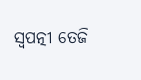ସ୍ୱପତ୍ନୀ ତେଜି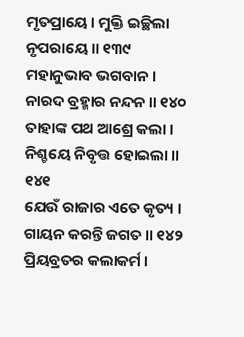ମୃତପ୍ରାୟେ । ମୁକ୍ତି ଇଚ୍ଛିଲା ନୃପରାୟେ ॥ ୧୩୯
ମହାନୁଭାବ ଭଗବାନ । ନାରଦ ବ୍ରହ୍ମାର ନନ୍ଦନ ॥ ୧୪୦
ତାହାଙ୍କ ପଥ ଆଶ୍ରେ କଲା । ନିଶ୍ଚୟେ ନିବୃତ୍ତ ହୋଇଲା ॥ ୧୪୧
ଯେଉଁ ରାଜାର ଏତେ କୃତ୍ୟ । ଗାୟନ କରନ୍ତି ଜଗତ ॥ ୧୪୨
ପ୍ରିୟବ୍ରତର କଲାକର୍ମ ।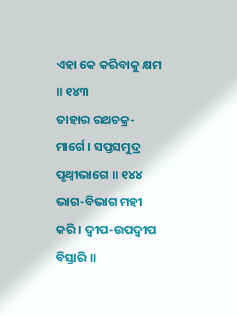ଏହା କେ କରିବାକୁ କ୍ଷମ ॥ ୧୪୩
ତାହାର ରଥଚକ୍ର-ମାର୍ଗେ । ସପ୍ତସମୁଦ୍ର ପୃଥ୍ୱୀଭାଗେ ॥ ୧୪୪
ଭାଗ-ବିଭାଗ ମହୀ କରି । ଦ୍ୱୀପ-ଉପଦ୍ୱୀପ ବିସ୍ତାରି ॥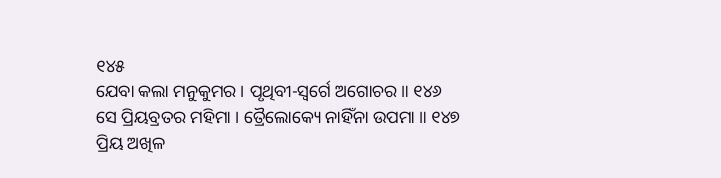୧୪୫
ଯେବା କଲା ମନୁକୁମର । ପୃଥିବୀ-ସ୍ୱର୍ଗେ ଅଗୋଚର ॥ ୧୪୬
ସେ ପ୍ରିୟବ୍ରତର ମହିମା । ତ୍ରୈଲୋକ୍ୟେ ନାହିଁନା ଉପମା ॥ ୧୪୭
ପ୍ରିୟ ଅଖିଳ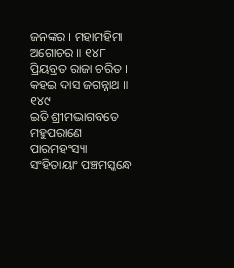ଜନଙ୍କର । ମହାମହିମା ଅଗୋଚର ॥ ୧୪୮
ପ୍ରିୟବ୍ରତ ରାଜା ଚରିତ । କହଇ ଦାସ ଜଗନ୍ନାଥ ॥ ୧୪୯
ଇତି ଶ୍ରୀମଦ୍ଭାଗବତେ ମହୁପରାଣେ ପାରମହଂସ୍ୟା
ସଂହିତାୟାଂ ପଞ୍ଚମସ୍କନ୍ଧେ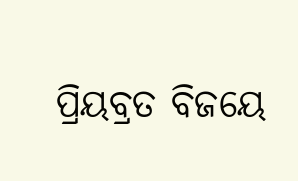ପ୍ରିୟବ୍ରତ ବିଜୟେ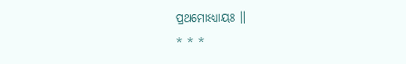ପ୍ରଥମୋଽଧ୍ୟାୟଃ ॥
* * *